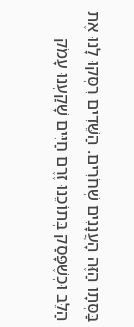בַּסְּתָו הַזֶּה הָעֲנָנִים שְׁחֹרִים. הַשֵּׁדִים רִסְּקוּ לָנוּ אֶת הַלֵּב וּכְשֶׁפָּסַק בְּתוֹכֵנוּ זֶרֶם חַיִּים שָׁקַעְנוּ עָמֹק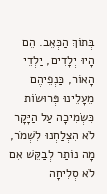בְּתוֹךְ הַכְּאֵב. הֵם הָיוּ יְלָדִים, יַלְדֵי הָאוֹר, כַּנְפֵיהֶם מֵעָלֵינוּ פְּרוּשׂוֹת כִּשְׂמִיכָה עַל הַיָּקָר לֹא הִצְלַחְנוּ לִשְׁמֹר, מָה נוֹתַר לְבַקֵּשׁ אִם לֹא סְלִיחָה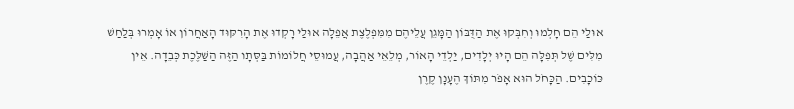אוּלַי הֵם חָלְמוּ וְחִבְּקוּ אֶת הַדֻּבּוֹן הַמָּגֵן עֲלֵיהֶם מִמִּפְלֶצֶת אֲפֵלָה אוּלַי רָקְדוּ אֶת הָרִקּוּד הָאַחֲרוֹן אוֹ אָמְרוּ בְּלַחַשׁ מִלִּים שֶׁל תְּפִלָּה הֵם הָיוּ יְלָדִים, יַלְדֵי הָאוֹר, מְלֵאֵי אַהֲבָה, עֲמוּסֵי חֲלוֹמוֹת בַּסְּתָו הַזֶּה הַשַּׁלֶּכֶת כְּבֵדָה. אֵין כּוֹכָבִים. הַכָּחֹל הוּא אָפֹר מִתּוֹךְ הֶעָנָן קֶרֶן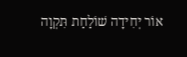אוֹר יְחִידָה שׁוֹלַחַת תִּקְוָה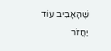שֶׁהָאָבִיב עוֹד יַחֲזֹר